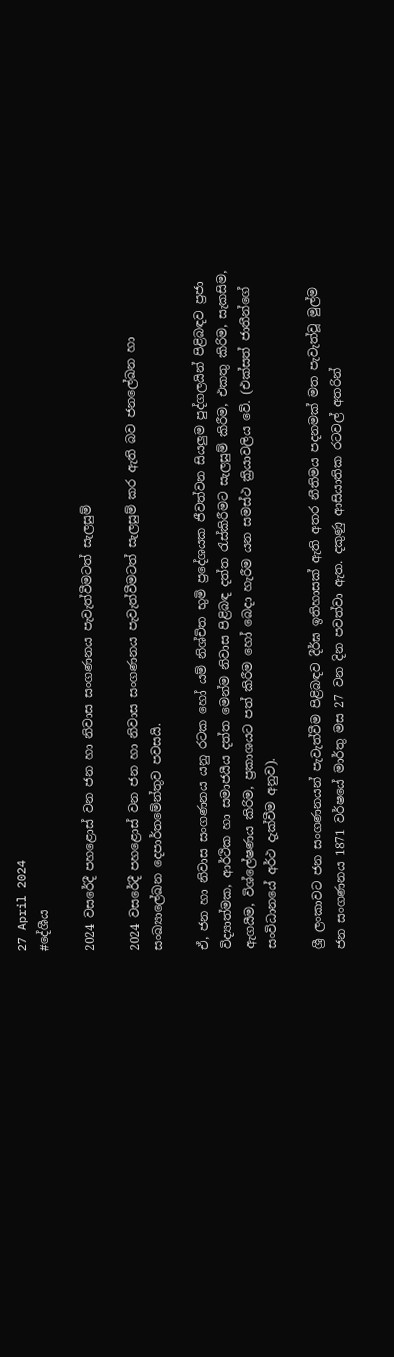27 April 2024
#දේශීය

2024 වසරේදී පහළොස් වන ජන හා නිවාස සංගණනය පැවැත්වීමටත් සැලසුම්

2024 වසරේදී පහළොස් වන ජන හා නිවාස සංගණනය පැවැත්වීමටත් සැලසුම් කර ඇති බව ජනලේඛන හා සංඛ්‍යාලේඛන දෙපාර්තමේන්තුව පවසයි.

ඒ, ජන හා නිවාස සංගණනය යනු රටක හෝ යම් නිශ්චිත භුමි ප්‍රදේශයක ජීවත්වන සියලුම පුද්ගලයින් පිළිබඳව ප්‍රජා විද්‍යාත්මක, ආර්ථික හා සමාජයීය දත්ත මෙන්ම නිවාස පිළිබඳ දත්ත රැස්කිරීමට සැලසුම් කිරීම, එකතු කිරිම, සැකසිම, ඇගයීම, විශ්ලේෂණය කිරිම, ප්‍රකාශයට පත් කිරීම හෝ බෙදා හැරීම යන සමස්ථ ක්‍රියාවලිය වේ. (එක්සත් ජාතීන්ගේ සංවිධානයේ අර්ථ දැක්වීම අනුව).

ශ්‍රී ලංකාවට ජන සංගණනයන් පැවැත්වීම පිළිබඳව දීර්ඝ ඉතිහාසක් ඇති අතර නීතිමය පදනමක් මත පැවැත්වූ මුල්ම ජන සංගණනය 1871 වර්ෂයේ මාර්තු මස 27 වන දින පවත්වා ඇත. දකුණු ආසියාතික රටවල් අතරින්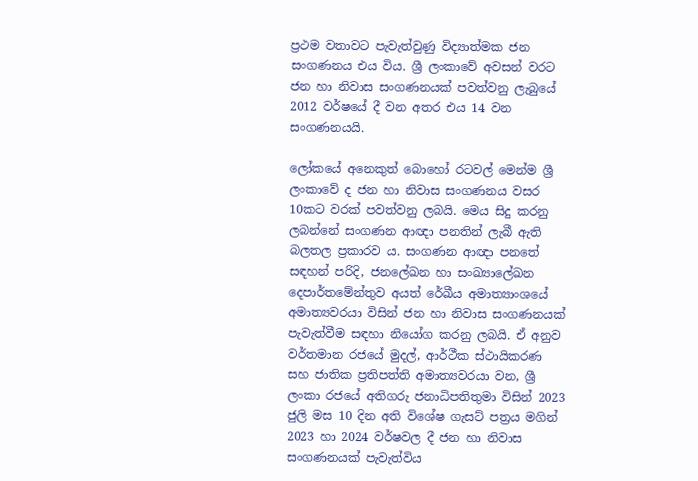ප්‍රථම වතාවට පැවැත්වුණු විද්‍යාත්මක ජන සංගණනය එය විය. ශ්‍රී ලංකාවේ අවසන් වරට ජන හා නිවාස සංගණනයක් පවත්වනු ලැබුයේ 2012 වර්ෂයේ දී වන අතර එය 14 වන සංගණනයයි.

ලෝකයේ අනෙකුත් බොහෝ රටවල් මෙන්ම ශ්‍රී ලංකාවේ ද ජන හා නිවාස සංගණනය වසර 10කට වරක් පවත්වනු ලබයි. මෙය සිදු කරනු ලබන්නේ සංගණන ආඥා පනතින් ලැබී ඇති බලතල ප්‍රකාරව ය. සංගණන ආඥා පනතේ සඳහන් පරිදි, ජනලේඛන හා සංඛ්‍යාලේඛන දෙපාර්තමේන්තුව අයත් රේඛීය අමාත්‍යාංශයේ අමාත්‍යවරයා විසින් ජන හා නිවාස සංගණනයක් පැවැත්වීම සඳහා නියෝග කරනු ලබයි. ඒ අනුව වර්තමාන රජයේ මුදල්, ආර්ථීක ස්ථායිකරණ සහ ජාතික ප්‍රතිපත්ති අමාත්‍යවරයා වන, ශ්‍රී ලංකා රජයේ අතිගරු ජනාධිපතිතුමා විසින් 2023 ජුලි මස 10 දින අති විශේෂ ගැසට් පත්‍රය මගින් 2023 හා 2024 වර්ෂවල දී ජන හා නිවාස සංගණනයක් පැවැත්විය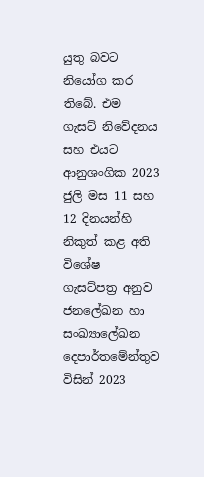යුතු බවට නියෝග කර තිබේ. එම ගැසට් නිවේදනය සහ එයට ආනුශංගික 2023 ජුලි මස 11 සහ 12 දිනයන්හි නිකුත් කළ අති විශේෂ ගැසට්පත්‍ර අනුව ජනලේඛන හා සංඛ්‍යාලේඛන දෙපාර්තමේන්තුව විසින් 2023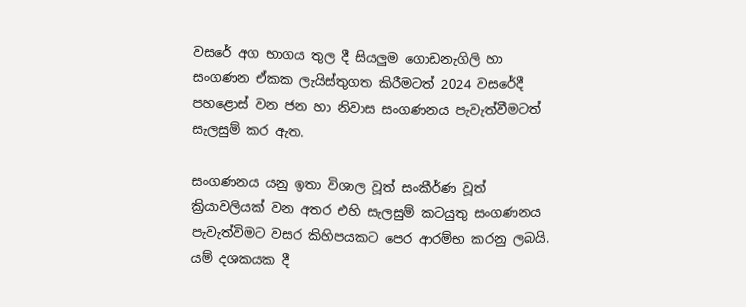වසරේ අග භාගය තුල දී සියලුම ගොඩනැගිලි හා සංගණන ඒකක ලැයිස්තුගත කිරීමටත් 2024 වසරේදී පහළොස් වන ජන හා නිවාස සංගණනය පැවැත්වීමටත් සැලසුම් කර ඇත.

සංගණනය යනු ඉතා විශාල වූත් සංකීර්ණ වූත් ක්‍රියාවලියක් වන අතර එහි සැලසුම් කටයුතු සංගණනය පැවැත්විමට වසර කිහිපයකට පෙර ආරම්භ කරනු ලබයි. යම් දශකයක දී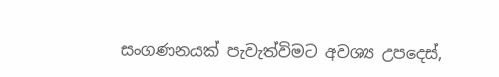සංගණනයක් පැවැත්විමට අවශ්‍ය උපදෙස්,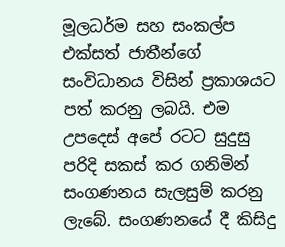මූලධර්ම සහ සංකල්ප එක්සත් ජාතීන්ගේ සංවිධානය විසින් ප්‍රකාශයට පත් කරනු ලබයි. එම උපදෙස් අපේ රටට සුදුසු පරිදි සකස් කර ගනිමින් සංගණනය සැලසුම් කරනු ලැබේ. සංගණනයේ දී කිසිදු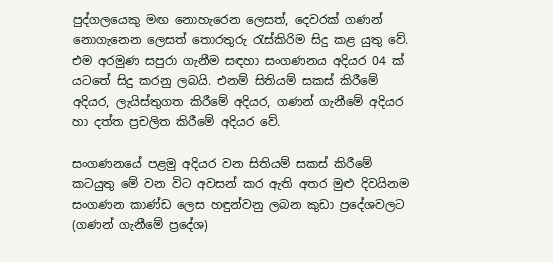පුද්ගලයෙකු මඟ නොහැරෙන ලෙසත්, දෙවරක් ගණන් නොගැනෙන ලෙසත් තොරතුරු රැස්කිරිම සිදු කළ යුතු වේ. එම අරමුණ සපුරා ගැනීම සඳහා සංගණනය අදියර 04 ක් යටතේ සිදු කරනු ලබයි. එනම් සිතියම් සකස් කිරීමේ අදියර, ලැයිස්තුගත කිරීමේ අදියර, ගණන් ගැනීමේ අදියර හා දත්ත ප්‍රචලිත කිරීමේ අදියර වේ.

සංගණනයේ පළමු අදියර වන සිතියම් සකස් කිරීමේ කටයුතු මේ වන විට අවසන් කර ඇති අතර මුළු දිවයිනම සංගණන කාණ්ඩ ලෙස හඳුන්වනු ලබන කුඩා ප්‍රදේශවලට (ගණන් ගැනීමේ ප්‍රදේශ)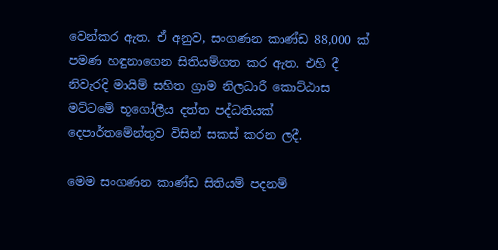වෙන්කර ඇත. ඒ අනුව, සංගණන කාණ්ඩ 88,000 ක් පමණ හඳුනාගෙන සිතියම්ගත කර ඇත. එහි දී නිවැරදි මායිම් සහිත ග්‍රාම නිලධාරී කොට්ඨාස මට්ටමේ භූගෝලීය දත්ත පද්ධතියක් දෙපාර්තමේන්තුව විසින් සකස් කරන ලදී.

මෙම සංගණන කාණ්ඩ සිතියම් පදනම්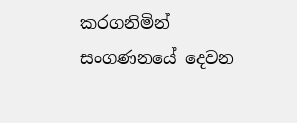කරගනිමින් සංගණනයේ දෙවන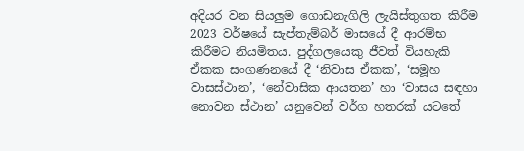අදියර වන සියලුම ගොඩනැගිලි ලැයිස්තුගත කිරීම 2023 වර්ෂයේ සැප්තැම්බර් මාසයේ දී ආරම්භ කිරීමට නියමිතය. පුද්ගලයෙකු ජීවත් වියහැකි ඒකක සංගණනයේ දී ‘නිවාස ඒකක’, ‘සමූහ වාසස්ථාන’, ‘නේවාසික ආයතන’ හා ‘වාසය සඳහා නොවන ස්ථාන’ යනුවෙන් වර්ග හතරක් යටතේ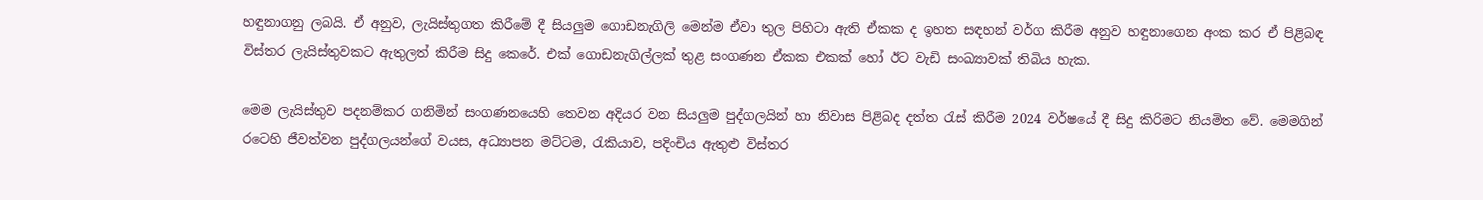හඳුනාගනු ලබයි. ඒ අනුව, ලැයිස්තුගත කිරීමේ දී සියලුම ගොඩනැගිලි මෙන්ම ඒවා තුල පිහිටා ඇති ඒකක ද ඉහත සඳහන් වර්ග කිරීම අනුව හඳුනාගෙන අංක කර ඒ පිළිබඳ විස්තර ලැයිස්තුවකට ඇතුලත් කිරීම සිදු කෙරේ. එක් ගොඩනැගිල්ලක් තුළ සංගණන ඒකක එකක් හෝ ඊට වැඩි සංඛ්‍යාවක් තිබිය හැක.

මෙම ලැයිස්තුව පදනම්කර ගනිමින් සංගණනයෙහි තෙවන අදියර වන සියලුම පුද්ගලයින් හා නිවාස පිළිබද දත්ත රැස් කිරීම 2024 වර්ෂයේ දී සිදු කිරිමට නියමිත වේ. මෙමගින් රටෙහි ජීවත්වන පුද්ගලයන්ගේ වයස, අධ්‍යාපන මට්ටම, රැකියාව, පදිංචිය ඇතුළු විස්තර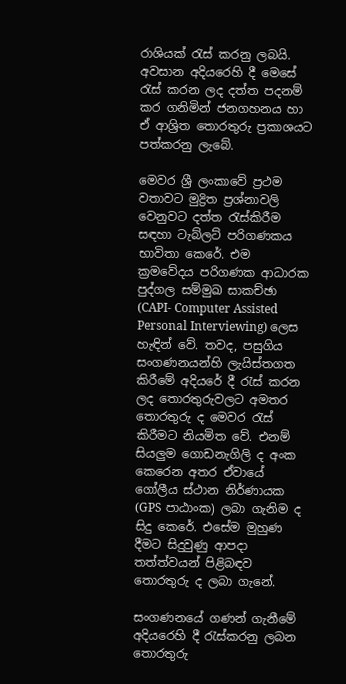රාශියක් රැස් කරනු ලබයි. අවසාන අදියරෙහි දී මෙසේ රැස් කරන ලද දත්ත පදනම් කර ගනිමින් ජනගහනය හා ඒ ආශ්‍රිත තොරතුරු ප්‍රකාශයට පත්කරනු ලැබේ.

මෙවර ශ්‍රී ලංකාවේ ප්‍රථම වතාවට මුද්‍රිත ප්‍රශ්නාවලි වෙනුවට දත්ත රැස්කිරීම සඳහා ටැබ්ලට් පරිගණකය භාවිතා කෙරේ. එම ක්‍රමවේදය පරිගණක ආධාරක පුද්ගල සම්මුඛ සාකච්ඡා (CAPI- Computer Assisted Personal Interviewing) ලෙස හැඳින් වේ. තවද, පසුගිය සංගණනයන්හි ලැයිස්තගත කිරීමේ අදියරේ දී රැස් කරන ලද තොරතුරුවලට අමතර තොරතුරු ද මෙවර රැස් කිරීමට නියමිත වේ. එනම් සියලුම ගොඩනැගිලි ද අංක කෙරෙන අතර ඒවායේ ගෝලීය ස්ථාන නිර්ණායක (GPS පාඨාංක) ලබා ගැනිම ද සිදු කෙරේ. එසේම මුහුණ දීමට සිදුවුණු ආපදා තත්ත්වයන් පිළිබඳව තොරතුරු ද ලබා ගැනේ.

සංගණනයේ ගණන් ගැනීමේ අදියරෙහි දී රැස්කරනු ලබන තොරතුරු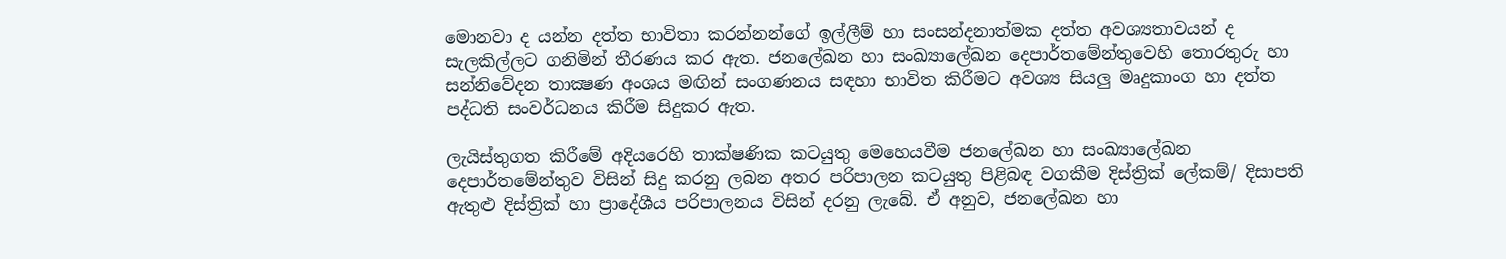මොනවා ද යන්න දත්ත භාවිතා කරන්නන්ගේ ඉල්ලීම් හා සංසන්දනාත්මක දත්ත අවශ්‍යතාවයන් ද සැලකිල්ලට ගනිමින් තීරණය කර ඇත. ජනලේඛන හා සංඛ්‍යාලේඛන දෙපාර්තමේන්තුවෙහි තොරතුරු හා සන්නිවේදන තාක්‍ෂණ අංශය මඟින් සංගණනය සඳහා භාවිත කිරීමට අවශ්‍ය සියලු මෘදුකාංග හා දත්ත පද්ධති සංවර්ධනය කිරීම සිදුකර ඇත.

ලැයිස්තුගත කිරීමේ අදියරෙහි තාක්ෂණික කටයුතු මෙහෙයවීම ජනලේඛන හා සංඛ්‍යාලේඛන දෙපාර්තමේන්තුව විසින් සිදු කරනු ලබන අතර පරිපාලන කටයුතු පිළිබඳ වගකීම දිස්ත්‍රික් ලේකම්/ දිසාපති ඇතුළු දිස්ත්‍රික් හා ප්‍රාදේශීය පරිපාලනය විසින් දරනු ලැබේ. ඒ අනුව, ජනලේඛන හා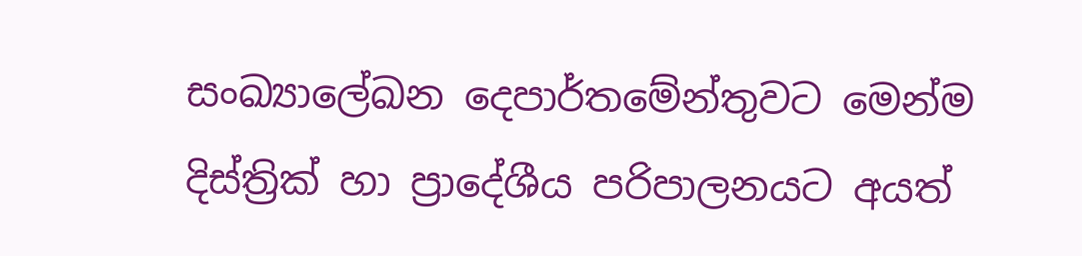සංඛ්‍යාලේඛන දෙපාර්තමේන්තුවට මෙන්ම දිස්ත්‍රික් හා ප්‍රාදේශීය පරිපාලනයට අයත්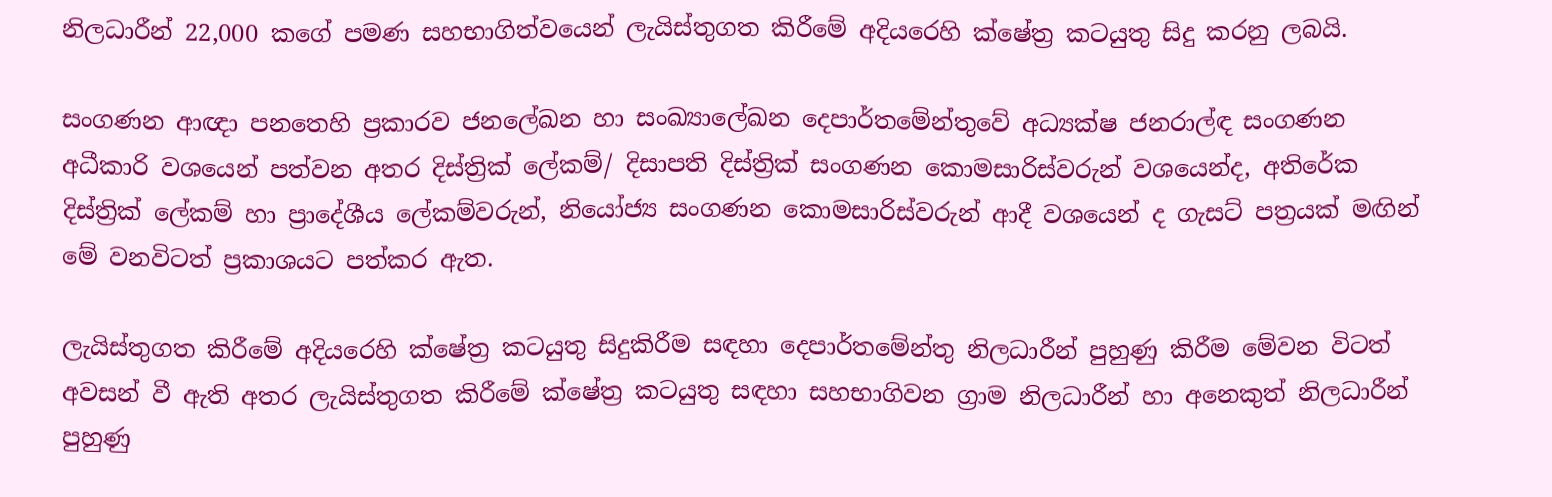නිලධාරීන් 22,000 කගේ පමණ සහභාගිත්වයෙන් ලැයිස්තුගත කිරීමේ අදියරෙහි ක්ෂේත්‍ර කටයුතු සිදු කරනු ලබයි.

සංගණන ආඥා පනතෙහි ප්‍රකාරව ජනලේඛන හා සංඛ්‍යාලේඛන දෙපාර්තමේන්තුවේ අධ්‍යක්ෂ ජනරාල්ඳ සංගණන අධීකාරි වශයෙන් පත්වන අතර දිස්ත්‍රික් ලේකම්/ දිසාපති දිස්ත්‍රික් සංගණන කොමසාරිස්වරුන් වශයෙන්ද, අතිරේක දිස්ත්‍රික් ලේකම් හා ප්‍රාදේශීය ලේකම්වරුන්, නියෝජ්‍ය සංගණන කොමසාරිස්වරුන් ආදී වශයෙන් ද ගැසට් පත්‍රයක් මඟින් මේ වනවිටත් ප්‍රකාශයට පත්කර ඇත.

ලැයිස්තුගත කිරීමේ අදියරෙහි ක්ෂේත්‍ර කටයුතු සිදුකිරීම සඳහා දෙපාර්තමේන්තු නිලධාරීන් පුහුණු කිරීම මේවන විටත් අවසන් වී ඇති අතර ලැයිස්තුගත කිරීමේ ක්ෂේත්‍ර කටයුතු සඳහා සහභාගිවන ග්‍රාම නිලධාරීන් හා අනෙකුත් නිලධාරීන් පුහුණු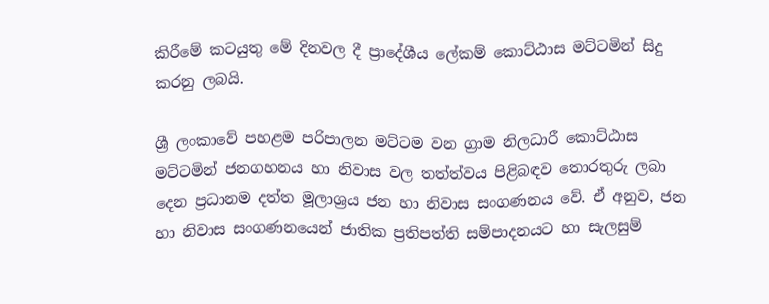කිරීමේ කටයුතු මේ දිනවල දී ප්‍රාදේශීය ලේකම් කොට්ඨාස මට්ටමින් සිදු කරනු ලබයි.

ශ්‍රී ලංකාවේ පහළම පරිපාලන මට්ටම වන ග්‍රාම නිලධාරී කොට්ඨාස මට්ටමින් ජනගහනය හා නිවාස වල තත්ත්වය පිළිබඳව තොරතුරු ලබා දෙන ප්‍රධානම දත්ත මූලාශ්‍රය ජන හා නිවාස සංගණනය වේ. ඒ අනුව, ජන හා නිවාස සංගණනයෙන් ජාතික ප්‍රතිපත්ති සම්පාදනයට හා සැලසුම්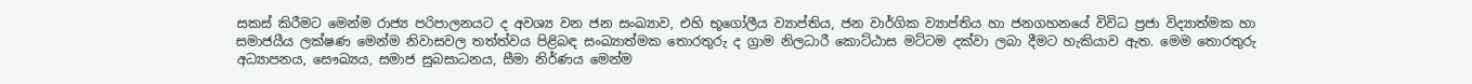සකස් කිරීමට මෙන්ම රාජ්‍ය පරිපාලනයට ද අවශ්‍ය වන ජන සංඛ්‍යාව, එහි භූගෝලීය ව්‍යාප්තිය, ජන වාර්ගික ව්‍යාප්තිය හා ජනගහනයේ විවිධ ප්‍රජා විද්‍යාත්මක හා සමාජයීය ලක්ෂණ මෙන්ම නිවාසවල තත්ත්වය පිළිබඳ සංඛ්‍යාත්මක තොරතුරු ද ග්‍රාම නිලධාරී කොට්ඨාස මට්ටම දක්වා ලබා දීමට හැකියාව ඇත. මෙම තොරතුරු අධ්‍යාපනය, සෞඛ්‍යය, සමාජ සුබසාධනය, සීමා නිර්ණය මෙන්ම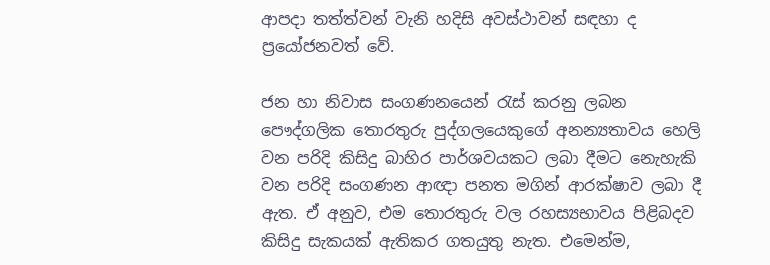ආපදා තත්ත්වන් වැනි හදිසි අවස්ථාවන් සඳහා ද ප්‍රයෝජනවත් වේ.

ජන හා නිවාස සංගණනයෙන් රැස් කරනු ලබන පෞද්ගලික තොරතුරු පුද්ගලයෙකුගේ අනන්‍යතාවය හෙලි වන පරිදි කිසිදු බාහිර පාර්ශවයකට ලබා දීමට නෙැහැකි වන පරිදි සංගණන ආඥා පනත මගින් ආරක්ෂාව ලබා දී ඇත. ඒ අනුව, එම තොරතුරු වල රහස්‍යභාවය පිළිබදව කිසිදු සැකයක් ඇතිකර ගතයුතු නැත. එමෙන්ම,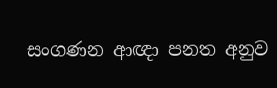සංගණන ආඥා පනත අනුව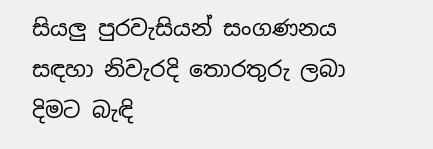සියලු පුරවැසියන් සංගණනය සඳහා නිවැරදි තොරතුරු ලබා දිමට බැඳි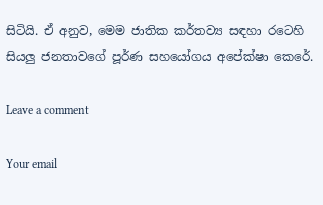සිටියි. ඒ අනුව, මෙම ජාතික කර්තව්‍ය සඳහා රටෙහි සියලු ජනතාවගේ පූර්ණ සහයෝගය අපේක්ෂා කෙරේ.

Leave a comment

Your email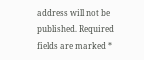address will not be published. Required fields are marked *